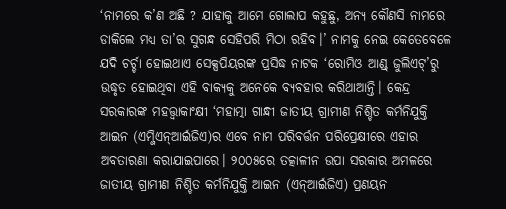‘ନାମରେ କ’ଣ ଅଛି ? ଯାହାକୁ ଆମେ ଗୋଲାପ କହୁଛୁ, ଅନ୍ୟ କୌଣସି ନାମରେ ଡାକିଲେ ମଧ୍ୟ ତା’ର ସୁଗନ୍ଧ ସେହିପରି ମିଠା ରହିବ।’ ନାମକୁ ନେଇ କେତେବେଳେ ଯଦି ଚର୍ଚ୍ଚା ହୋଇଥାଏ ସେକ୍ସପିୟରଙ୍କ ପ୍ରସିଦ୍ଧ ନାଟକ ‘ରୋମିଓ ଆଣ୍ଡ୍ ଜୁଲିଏଟ୍’ରୁ ଉଦ୍ଧୃତ ହୋଇଥିବା ଏହି ବାକ୍ୟକୁ ଅନେକେ ବ୍ୟବହାର କରିଥାଆନ୍ତି। କେନ୍ଦ୍ର ସରକାରଙ୍କ ମହତ୍ତ୍ୱାକାଂକ୍ଷୀ ‘ମହାତ୍ମା ଗାନ୍ଧୀ ଜାତୀୟ ଗ୍ରାମୀଣ ନିଶ୍ଚିତ କର୍ମନିଯୁକ୍ତି ଆଇନ (ଏମ୍ଜିଏନ୍ଆର୍ଇଜିଏ)ର ଏବେ ନାମ ପରିବର୍ତ୍ତନ ପରିପ୍ରେକ୍ଷୀରେ ଏହାର ଅବତାରଣା କରାଯାଇପାରେ। ୨୦୦୫ରେ ତତ୍କାଳୀନ ଉପା ସରକାର ଅମଳରେ ଜାତୀୟ ଗ୍ରାମୀଣ ନିଶ୍ଚିତ କର୍ମନିଯୁକ୍ତି ଆଇନ (ଏନ୍ଆର୍ଇଜିଏ) ପ୍ରଣୟନ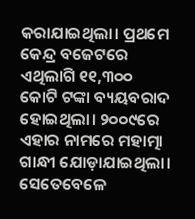କରାଯାଇଥିଲା। ପ୍ରଥମେ କେନ୍ଦ୍ର ବଜେଟରେ ଏଥିଲାଗି ୧୧,୩୦୦ କୋଟି ଟଙ୍କା ବ୍ୟୟବରାଦ ହୋଇଥିଲା। ୨୦୦୯ରେ ଏହାର ନାମରେ ମହାତ୍ମା ଗାନ୍ଧୀ ଯୋଡ଼ାଯାଇଥିଲା। ସେତେବେଳେ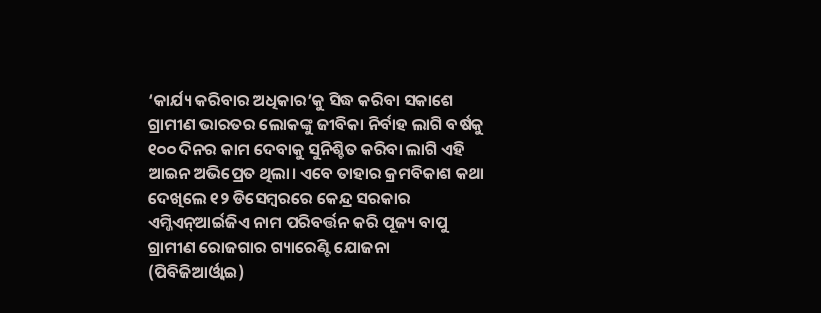‘କାର୍ଯ୍ୟ କରିବାର ଅଧିକାର’କୁ ସିଦ୍ଧ କରିବା ସକାଶେ ଗ୍ରାମୀଣ ଭାରତର ଲୋକଙ୍କୁ ଜୀବିକା ନିର୍ବାହ ଲାଗି ବର୍ଷକୁ ୧୦୦ ଦିନର କାମ ଦେବାକୁ ସୁନିଶ୍ଚିତ କରିବା ଲାଗି ଏହି ଆଇନ ଅଭିପ୍ରେତ ଥିଲା। ଏବେ ତାହାର କ୍ରମବିକାଶ କଥା ଦେଖିଲେ ୧୨ ଡିସେମ୍ବରରେ କେନ୍ଦ୍ର ସରକାର ଏମ୍ଜିଏନ୍ଆର୍ଇଜିଏ ନାମ ପରିବର୍ତ୍ତନ କରି ପୂଜ୍ୟ ବାପୁ ଗ୍ରାମୀଣ ରୋଜଗାର ଗ୍ୟାରେଣ୍ଟି ଯୋଜନା (ପିବିଜିଆର୍ଓ୍ବାଇ)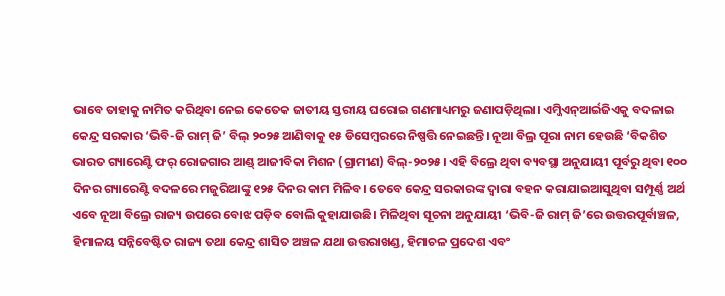ଭାବେ ତାହାକୁ ନାମିତ କରିଥିବା ନେଇ କେତେକ ଜାତୀୟ ସ୍ତରୀୟ ଘରୋଇ ଗଣମାଧ୍ୟମରୁ ଜଣାପଡ଼ିଥିଲା। ଏମ୍ଜିଏନ୍ଆର୍ଇଜିଏକୁ ବଦଳାଇ କେନ୍ଦ୍ର ସରକାର ‘ଭିବି-ଜି ରାମ୍ ଜି’ ବିଲ୍ ୨୦୨୫ ଆଣିବାକୁ ୧୫ ଡିସେମ୍ବରରେ ନିଷ୍ପତ୍ତି ନେଇଛନ୍ତି। ନୂଆ ବିଲ୍ର ପୂରା ନାମ ହେଉଛି ‘ବିକଶିତ ଭାରତ ଗ୍ୟାରେଣ୍ଟି ଫର୍ ରୋଜଗାର ଆଣ୍ଡ୍ ଆଜୀବିକା ମିଶନ (ଗ୍ରାମୀଣ) ବିଲ୍-୨୦୨୫। ଏହି ବିଲ୍ରେ ଥିବା ବ୍ୟବସ୍ଥା ଅନୁଯାୟୀ ପୂର୍ବରୁ ଥିବା ୧୦୦ ଦିନର ଗ୍ୟାରେଣ୍ଟି ବଦଳରେ ମଜୁରିଆଙ୍କୁ ୧୨୫ ଦିନର କାମ ମିଳିବ। ତେବେ କେନ୍ଦ୍ର ସରକାରଙ୍କ ଦ୍ୱାରା ବହନ କରାଯାଇଆସୁଥିବା ସମ୍ପୂର୍ଣ୍ଣ ଅର୍ଥ ଏବେ ନୂଆ ବିଲ୍ରେ ରାଜ୍ୟ ଉପରେ ବୋଝ ପଡ଼ିବ ବୋଲି କୁହାଯାଉଛି। ମିଳିଥିବା ସୂଚନା ଅନୁଯାୟୀ ‘ଭିବି-ଜି ରାମ୍ ଜି’ରେ ଉତ୍ତରପୂର୍ବାଞ୍ଚଳ, ହିମାଳୟ ସନ୍ନିବେଷ୍ଟିତ ରାଜ୍ୟ ତଥା କେନ୍ଦ୍ର ଶାସିତ ଅଞ୍ଚଳ ଯଥା ଉତ୍ତରାଖଣ୍ଡ, ହିମାଚଳ ପ୍ରଦେଶ ଏବଂ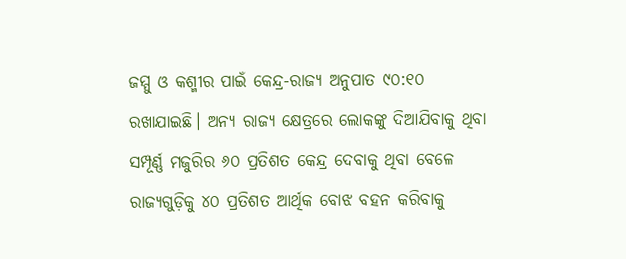ଜମ୍ମୁ ଓ କଶ୍ମୀର ପାଇଁ କେନ୍ଦ୍ର-ରାଜ୍ୟ ଅନୁପାତ ୯୦:୧୦ ରଖାଯାଇଛି। ଅନ୍ୟ ରାଜ୍ୟ କ୍ଷେତ୍ରରେ ଲୋକଙ୍କୁ ଦିଆଯିବାକୁ ଥିବା ସମ୍ପୂର୍ଣ୍ଣ ମଜୁରିର ୬୦ ପ୍ରତିଶତ କେନ୍ଦ୍ର ଦେବାକୁ ଥିବା ବେଳେ ରାଜ୍ୟଗୁଡ଼ିକୁ ୪୦ ପ୍ରତିଶତ ଆର୍ଥିକ ବୋଝ ବହନ କରିବାକୁ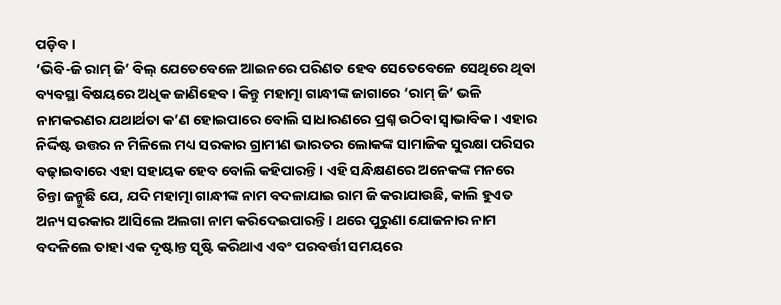ପଡ଼ିବ।
‘ଭିବି-ଜି ରାମ୍ ଜି’ ବିଲ୍ ଯେତେବେଳେ ଆଇନରେ ପରିଣତ ହେବ ସେତେବେଳେ ସେଥିରେ ଥିବା ବ୍ୟବସ୍ଥା ବିଷୟରେ ଅଧିକ ଜାଣିହେବ। କିନ୍ତୁ ମହାତ୍ମା ଗାନ୍ଧୀଙ୍କ ଜାଗାରେ ‘ରାମ୍ ଜି’ ଭଳି ନାମକରଣର ଯଥାର୍ଥତା କ’ଣ ହୋଇପାରେ ବୋଲି ସାଧାରଣରେ ପ୍ରଶ୍ନ ଉଠିବା ସ୍ବାଭାବିକ। ଏହାର ନିର୍ଦ୍ଦିଷ୍ଟ ଉତ୍ତର ନ ମିଳିଲେ ମଧ୍ୟ ସରକାର ଗ୍ରାମୀଣ ଭାରତର ଲୋକଙ୍କ ସାମାଜିକ ସୁରକ୍ଷା ପରିସର ବଢ଼ାଇବାରେ ଏହା ସହାୟକ ହେବ ବୋଲି କହିପାରନ୍ତି। ଏହି ସନ୍ଧିକ୍ଷଣରେ ଅନେକଙ୍କ ମନରେ ଚିନ୍ତା ଜନ୍ମୁଛି ଯେ, ଯଦି ମହାତ୍ମା ଗାନ୍ଧୀଙ୍କ ନାମ ବଦଳାଯାଇ ରାମ ଜି କରାଯାଉଛି, କାଲି ହୁଏତ ଅନ୍ୟ ସରକାର ଆସିଲେ ଅଲଗା ନାମ କରିଦେଇପାରନ୍ତି। ଥରେ ପୁରୁଣା ଯୋଜନାର ନାମ ବଦଳିଲେ ତାହା ଏକ ଦୃଷ୍ଟାନ୍ତ ସୃଷ୍ଟି କରିଥାଏ ଏବଂ ପରବର୍ତ୍ତୀ ସମୟରେ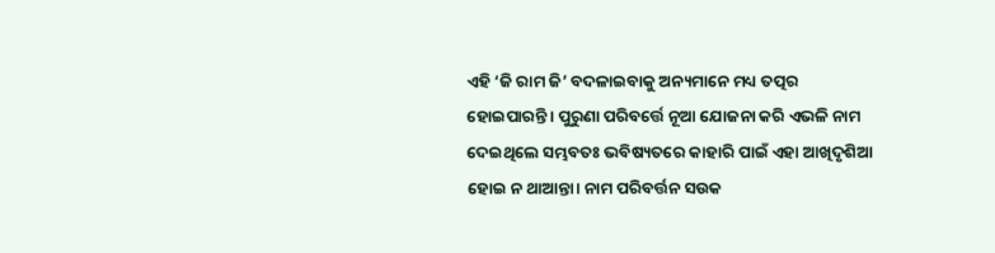ଏହି ‘ଜି ରାମ ଜି’ ବଦଳାଇବାକୁ ଅନ୍ୟମାନେ ମଧ୍ୟ ତତ୍ପର ହୋଇପାରନ୍ତି। ପୁରୁଣା ପରିବର୍ତ୍ତେ ନୂଆ ଯୋଜନା କରି ଏଭଳି ନାମ ଦେଇଥିଲେ ସମ୍ଭବତଃ ଭବିଷ୍ୟତରେ କାହାରି ପାଇଁ ଏହା ଆଖିଦୃଶିଆ ହୋଇ ନ ଥାଆନ୍ତା। ନାମ ପରିବର୍ତ୍ତନ ସଉକ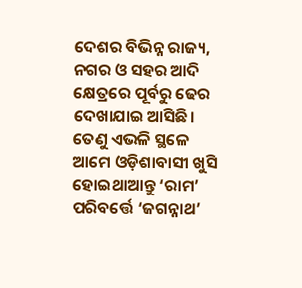ଦେଶର ବିଭିନ୍ନ ରାଜ୍ୟ, ନଗର ଓ ସହର ଆଦି କ୍ଷେତ୍ରରେ ପୂର୍ବରୁ ଢେର ଦେଖାଯାଇ ଆସିଛି। ତେଣୁ ଏଭଳି ସ୍ଥଳେ ଆମେ ଓଡ଼ିଶାବାସୀ ଖୁସି ହୋଇଥାଆନ୍ତୁ ‘ରାମ’ ପରିବର୍ତ୍ତେ ‘ଜଗନ୍ନାଥ’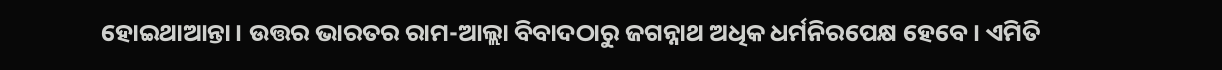ହୋଇଥାଆନ୍ତା। ଉତ୍ତର ଭାରତର ରାମ-ଆଲ୍ଲା ବିବାଦଠାରୁ ଜଗନ୍ନାଥ ଅଧିକ ଧର୍ମନିରପେକ୍ଷ ହେବେ। ଏମିତି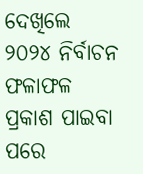ଦେଖିଲେ ୨୦୨୪ ନିର୍ବାଚନ ଫଳାଫଳ ପ୍ରକାଶ ପାଇବା ପରେ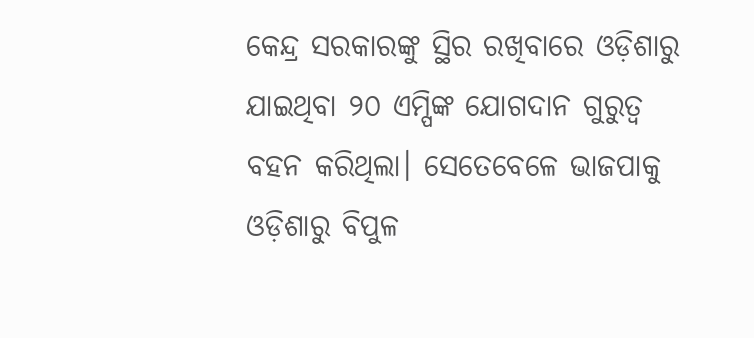କେନ୍ଦ୍ର ସରକାରଙ୍କୁ ସ୍ଥିର ରଖିବାରେ ଓଡ଼ିଶାରୁ ଯାଇଥିବା ୨୦ ଏମ୍ପିଙ୍କ ଯୋଗଦାନ ଗୁରୁତ୍ୱ ବହନ କରିଥିଲା। ସେତେବେଳେ ଭାଜପାକୁ ଓଡ଼ିଶାରୁ ବିପୁଳ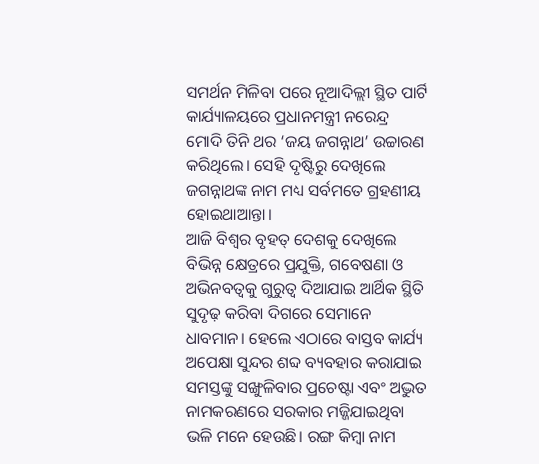ସମର୍ଥନ ମିଳିବା ପରେ ନୂଆଦିଲ୍ଲୀ ସ୍ଥିତ ପାର୍ଟି କାର୍ଯ୍ୟାଳୟରେ ପ୍ରଧାନମନ୍ତ୍ରୀ ନରେନ୍ଦ୍ର ମୋଦି ତିନି ଥର ‘ଜୟ ଜଗନ୍ନାଥ’ ଉଚ୍ଚାରଣ କରିଥିଲେ। ସେହି ଦୃଷ୍ଟିରୁ ଦେଖିଲେ ଜଗନ୍ନାଥଙ୍କ ନାମ ମଧ୍ୟ ସର୍ବମତେ ଗ୍ରହଣୀୟ ହୋଇଥାଆନ୍ତା।
ଆଜି ବିଶ୍ୱର ବୃହତ୍ ଦେଶକୁ ଦେଖିଲେ ବିଭିନ୍ନ କ୍ଷେତ୍ରରେ ପ୍ରଯୁକ୍ତି, ଗବେଷଣା ଓ ଅଭିନବତ୍ୱକୁ ଗୁରୁତ୍ୱ ଦିଆଯାଇ ଆର୍ଥିକ ସ୍ଥିତି ସୁଦୃଢ଼ କରିବା ଦିଗରେ ସେମାନେ ଧାବମାନ। ହେଲେ ଏଠାରେ ବାସ୍ତବ କାର୍ଯ୍ୟ ଅପେକ୍ଷା ସୁନ୍ଦର ଶବ୍ଦ ବ୍ୟବହାର କରାଯାଇ ସମସ୍ତଙ୍କୁ ସଙ୍ଖୁଳିବାର ପ୍ରଚେଷ୍ଟା ଏବଂ ଅଦ୍ଭୁତ ନାମକରଣରେ ସରକାର ମଜ୍ଜିଯାଇଥିବା ଭଳି ମନେ ହେଉଛି। ରଙ୍ଗ କିମ୍ବା ନାମ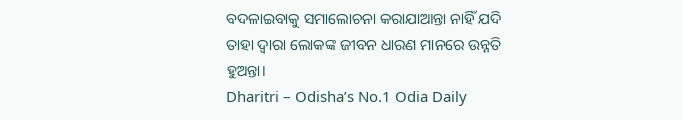ବଦଳାଇବାକୁ ସମାଲୋଚନା କରାଯାଆନ୍ତା ନାହିଁ ଯଦି ତାହା ଦ୍ୱାରା ଲୋକଙ୍କ ଜୀବନ ଧାରଣ ମାନରେ ଉନ୍ନତି ହୁଅନ୍ତା।
Dharitri – Odisha’s No.1 Odia Daily